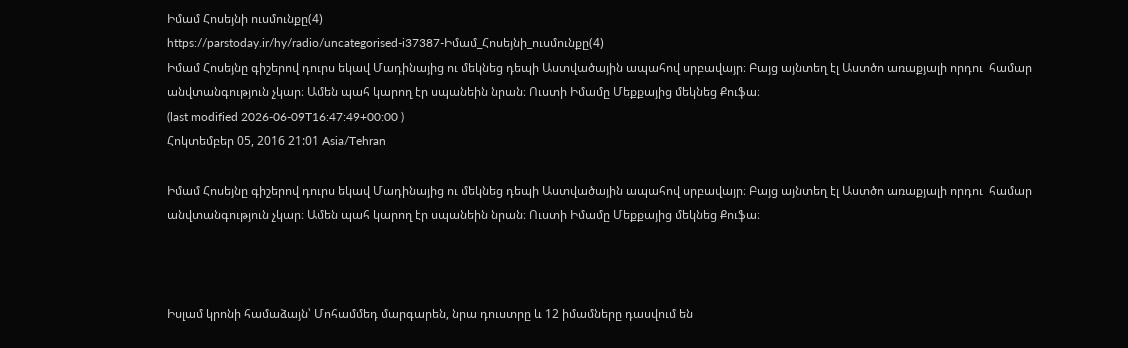Իմամ Հոսեյնի ուսմունքը(4)
https://parstoday.ir/hy/radio/uncategorised-i37387-Իմամ_Հոսեյնի_ուսմունքը(4)
Իմամ Հոսեյնը գիշերով դուրս եկավ Մադինայից ու մեկնեց դեպի Աստվածային ապահով սրբավայր։ Բայց այնտեղ էլ Աստծո առաքյալի որդու  համար անվտանգություն չկար։ Ամեն պահ կարող էր սպանեին նրան։ Ուստի Իմամը Մեքքայից մեկնեց Քուֆա։
(last modified 2026-06-09T16:47:49+00:00 )
Հոկտեմբեր 05, 2016 21:01 Asia/Tehran

Իմամ Հոսեյնը գիշերով դուրս եկավ Մադինայից ու մեկնեց դեպի Աստվածային ապահով սրբավայր։ Բայց այնտեղ էլ Աստծո առաքյալի որդու  համար անվտանգություն չկար։ Ամեն պահ կարող էր սպանեին նրան։ Ուստի Իմամը Մեքքայից մեկնեց Քուֆա։



Իսլամ կրոնի համաձայն՝ Մոհամմեդ մարգարեն, նրա դուստրը և 12 իմամները դասվում են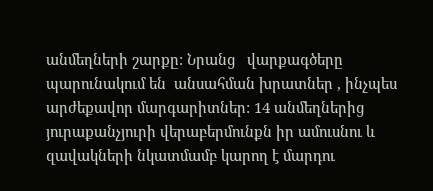անմեղների շարքը: Նրանց   վարքագծերը պարունակում են  անսահման խրատներ , ինչպես   արժեքավոր մարգարիտներ: 14 անմեղներից յուրաքանչյուրի վերաբերմունքն իր ամուսնու և զավակների նկատմամբ կարող է մարդու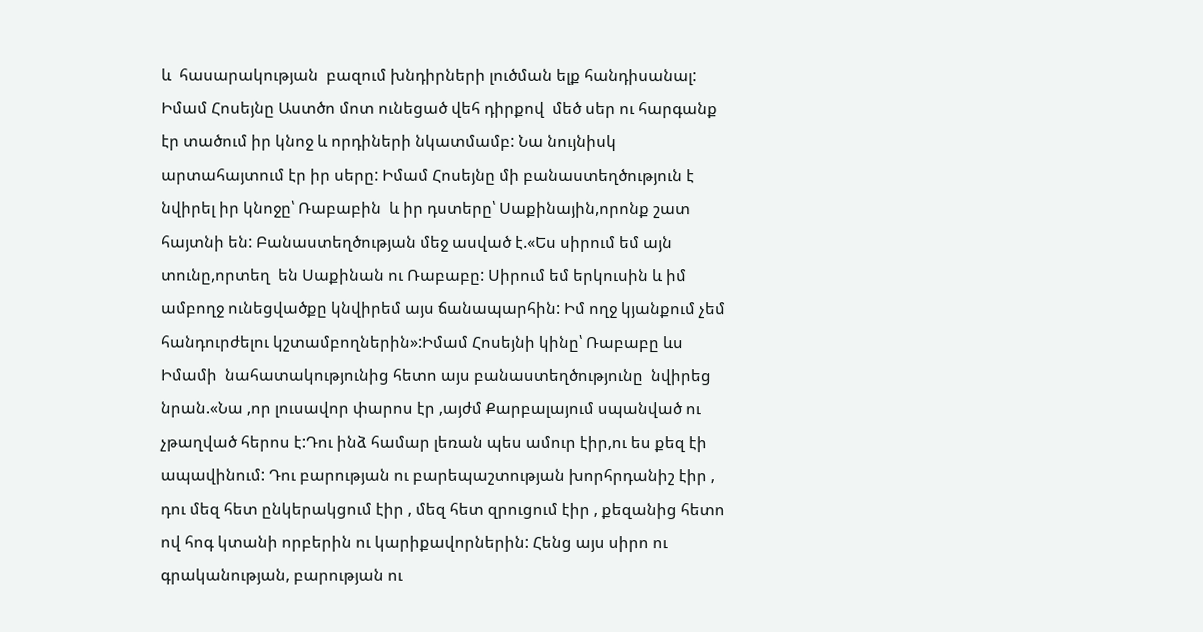և  հասարակության  բազում խնդիրների լուծման ելք հանդիսանալ: Իմամ Հոսեյնը Աստծո մոտ ունեցած վեհ դիրքով  մեծ սեր ու հարգանք էր տածում իր կնոջ և որդիների նկատմամբ: Նա նույնիսկ արտահայտում էր իր սերը: Իմամ Հոսեյնը մի բանաստեղծություն է նվիրել իր կնոջը՝ Ռաբաբին  և իր դստերը՝ Սաքինային,որոնք շատ հայտնի են: Բանաստեղծության մեջ ասված է.«Ես սիրում եմ այն տունը,որտեղ  են Սաքինան ու Ռաբաբը: Սիրում եմ երկուսին և իմ ամբողջ ունեցվածքը կնվիրեմ այս ճանապարհին: Իմ ողջ կյանքում չեմ  հանդուրժելու կշտամբողներին»:Իմամ Հոսեյնի կինը՝ Ռաբաբը ևս Իմամի  նահատակությունից հետո այս բանաստեղծությունը  նվիրեց նրան.«Նա ,որ լուսավոր փարոս էր ,այժմ Քարբալայում սպանված ու չթաղված հերոս է:Դու ինձ համար լեռան պես ամուր էիր,ու ես քեզ էի ապավինում: Դու բարության ու բարեպաշտության խորհրդանիշ էիր , դու մեզ հետ ընկերակցում էիր , մեզ հետ զրուցում էիր , քեզանից հետո ով հոգ կտանի որբերին ու կարիքավորներին: Հենց այս սիրո ու գրականության, բարության ու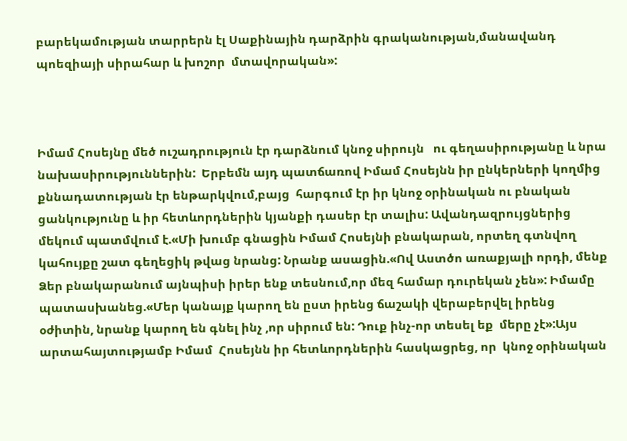բարեկամության տարրերն էլ Սաքինային դարձրին գրականության,մանավանդ պոեզիայի սիրահար և խոշոր  մտավորական»:



Իմամ Հոսեյնը մեծ ուշադրություն էր դարձնում կնոջ սիրույն   ու գեղասիրությանը և նրա նախասիրություններին:  Երբեմն այդ պատճառով Իմամ Հոսեյնն իր ընկերների կողմից քննադատության էր ենթարկվում,բայց  հարգում էր իր կնոջ օրինական ու բնական ցանկությունը և իր հետևորդներին կյանքի դասեր էր տալիս: Ավանդազրույցներից մեկում պատմվում է.«Մի խումբ գնացին Իմամ Հոսեյնի բնակարան, որտեղ գտնվող կահույքը շատ գեղեցիկ թվաց նրանց: Նրանք ասացին.«Ով Աստծո առաքյալի որդի, մենք Ձեր բնակարանում այնպիսի իրեր ենք տեսնում,որ մեզ համար դուրեկան չեն»: Իմամը պատասխանեց.«Մեր կանայք կարող են ըստ իրենց ճաշակի վերաբերվել իրենց օժիտին, նրանք կարող են գնել ինչ ,որ սիրում են: Դուք ինչ-որ տեսել եք  մերը չէ»:Այս արտահայտությամբ Իմամ  Հոսեյնն իր հետևորդներին հասկացրեց, որ  կնոջ օրինական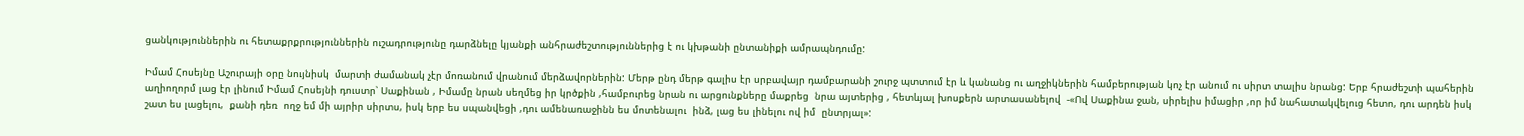ցանկություններին ու հետաքրքրություններին ուշադրությունը դարձնելը կյանքի անհրաժեշտություններից է ու կխթանի ընտանիքի ամրապնդումը:

Իմամ Հոսեյնը Աշուրայի օրը նույնիսկ  մարտի ժամանակ չէր մոռանում վրանում մերձավորներին: Մերթ ընդ մերթ գալիս էր սրբավայր դամբարանի շուրջ պտտում էր և կանանց ու աղջիկներին համբերության կոչ էր անում ու սիրտ տալիս նրանց: Երբ հրաժեշտի պահերին աղիողորմ լաց էր լինում Իմամ Հոսեյնի դուստր՝ Սաքինան , Իմամը նրան սեղմեց իր կրծքին ,համբուրեց նրան ու արցունքները մաքրեց  նրա այտերից , հետևյալ խոսքերն արտասանելով  -«Ով Սաքինա ջան, սիրելիս իմացիր ,որ իմ նահատակվելուց հետո, դու արդեն իսկ շատ ես լացելու,  քանի դեռ  ողջ եմ մի այրիր սիրտս, իսկ երբ ես սպանվեցի ,դու ամենառաջինն ես մոտենալու  ինձ, լաց ես լինելու ով իմ  ընտրյալ»: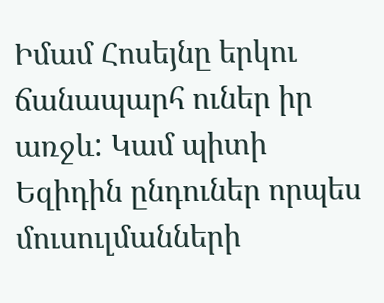Իմամ Հոսեյնը երկու ճանապարհ ուներ իր առջև: Կամ պիտի  Եզիդին ընդուներ որպես մուսուլմանների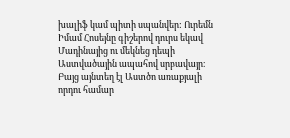խալիֆ կամ պիտի սպանվեր: Ուրեմն Իմամ Հոսեյնը գիշերով դուրս եկավ Մադինայից ու մեկնեց դեպի Աստվածային ապահով սրբավայր։ Բայց այնտեղ էլ Աստծո առաքյալի  որդու համար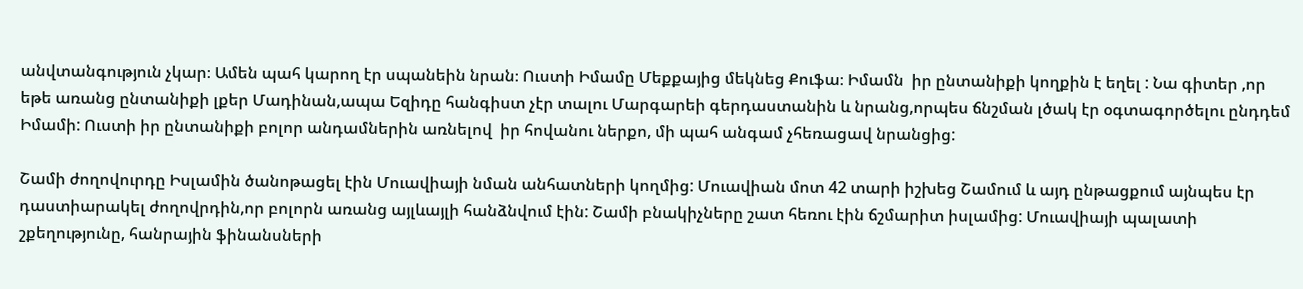անվտանգություն չկար։ Ամեն պահ կարող էր սպանեին նրան։ Ուստի Իմամը Մեքքայից մեկնեց Քուֆա։ Իմամն  իր ընտանիքի կողքին է եղել : Նա գիտեր ,որ եթե առանց ընտանիքի լքեր Մադինան,ապա Եզիդը հանգիստ չէր տալու Մարգարեի գերդաստանին և նրանց,որպես ճնշման լծակ էր օգտագործելու ընդդեմ Իմամի: Ուստի իր ընտանիքի բոլոր անդամներին առնելով  իր հովանու ներքո, մի պահ անգամ չհեռացավ նրանցից:

Շամի ժողովուրդը Իսլամին ծանոթացել էին Մուավիայի նման անհատների կողմից: Մուավիան մոտ 42 տարի իշխեց Շամում և այդ ընթացքում այնպես էր դաստիարակել ժողովրդին,որ բոլորն առանց այլևայլի հանձնվում էին: Շամի բնակիչները շատ հեռու էին ճշմարիտ իսլամից: Մուավիայի պալատի շքեղությունը, հանրային ֆինանսների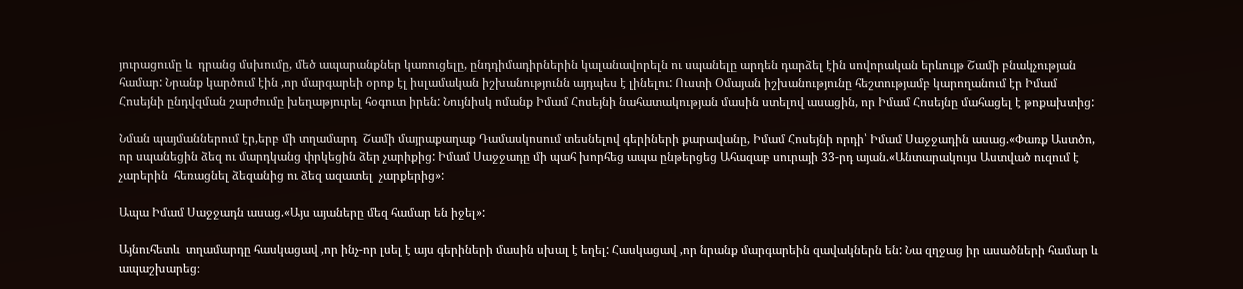յուրացումը և  դրանց մսխումը, մեծ ապարանքներ կառուցելը, ընդդիմադիրներին կալանավորելն ու սպանելը արդեն դարձել էին սովորական երևույթ Շամի բնակչության համար: Նրանք կարծում էին ,որ մարգարեի օրոք էլ իսլամական իշխանությունն այդպես է լինելու: Ուստի Օմայան իշխանությունը հեշտությամբ կարողանում էր Իմամ Հոսեյնի ընդվզման շարժումը խեղաթյուրել հօգուտ իրեն: Նույնիսկ ոմանք Իմամ Հոսեյնի նահատակության մասին ստելով ասացին, որ Իմամ Հոսեյնը մահացել է թոքախտից:

Նման պայմաններում էր,երբ մի տղամարդ  Շամի մայրաքաղաք Դամասկոսում տեսնելով գերիների քարավանը, Իմամ Հոսեյնի որդի՝ Իմամ Սաջջադին ասաց.«Փառք Աստծո, որ սպանեցին ձեզ ու մարդկանց փրկեցին ձեր չարիքից: Իմամ Սաջջադը մի պահ խորհեց ապա ընթերցեց Ահազաբ սուրայի 33-րդ այան.«Անտարակույս Աստված ուզում է  չարերին  հեռացնել ձեզանից ու ձեզ ազատել  չարքերից»:

Ապա Իմամ Սաջջադն ասաց.«Այս այաները մեզ համար են իջել»:

Այնուհետև  տղամարդը հասկացավ ,որ ինչ-որ լսել է այս գերիների մասին սխալ է եղել: Հասկացավ ,որ նրանք մարգարեին զավակներն են: Նա զղջաց իր ասածների համար և ապաշխարեց։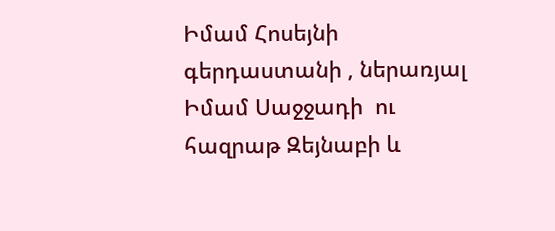Իմամ Հոսեյնի  գերդաստանի , ներառյալ Իմամ Սաջջադի  ու հազրաթ Զեյնաբի և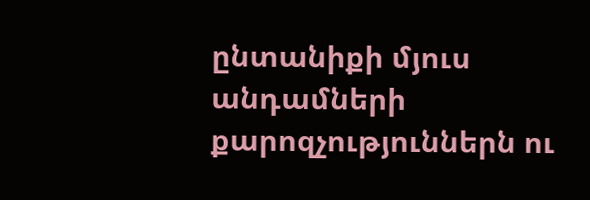ընտանիքի մյուս անդամների քարոզչություններն ու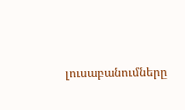լուսաբանումները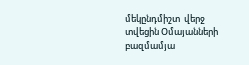մեկընդմիշտ  վերջ տվեցին Օմայանների բազմամյա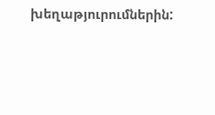խեղաթյուրումներին: